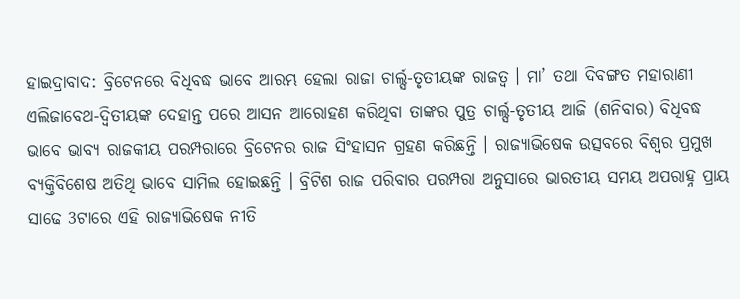ହାଇଦ୍ରାବାଦ: ବ୍ରିଟେନରେ ବିଧିବଦ୍ଧ ଭାବେ ଆରମ୍ଭ ହେଲା ରାଜା ଚାର୍ଲ୍ସ-ତୃତୀୟଙ୍କ ରାଜତ୍ବ । ମା’ ତଥା ଦିବଙ୍ଗତ ମହାରାଣୀ ଏଲିଜାବେଥ-ଦ୍ବିତୀୟଙ୍କ ଦେହାନ୍ତ ପରେ ଆସନ ଆରୋହଣ କରିଥିବା ତାଙ୍କର ପୁତ୍ର ଚାର୍ଲ୍ସ-ତୃତୀୟ ଆଜି (ଶନିବାର) ବିଧିବଦ୍ଧ ଭାବେ ଭାବ୍ୟ ରାଜକୀୟ ପରମ୍ପରାରେ ବ୍ରିଟେନର ରାଜ ସିଂହାସନ ଗ୍ରହଣ କରିଛନ୍ତି । ରାଜ୍ୟାଭିଷେକ ଉତ୍ସବରେ ବିଶ୍ବର ପ୍ରମୁଖ ବ୍ୟକ୍ତିବିଶେଷ ଅତିଥି ଭାବେ ସାମିଲ ହୋଇଛନ୍ତି । ବ୍ରିଟିଶ ରାଜ ପରିବାର ପରମ୍ପରା ଅନୁସାରେ ଭାରତୀୟ ସମୟ ଅପରାହ୍ନ ପ୍ରାୟ ସାଢେ 3ଟାରେ ଏହି ରାଜ୍ୟାଭିଷେକ ନୀତି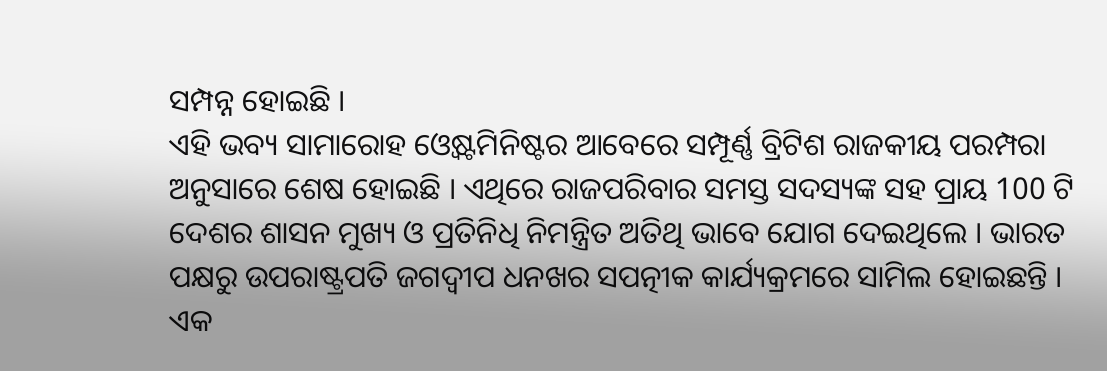ସମ୍ପନ୍ନ ହୋଇଛି ।
ଏହି ଭବ୍ୟ ସାମାରୋହ ଓ୍ବେଷ୍ଟମିନିଷ୍ଟର ଆବେରେ ସମ୍ପୂର୍ଣ୍ଣ ବ୍ରିଟିଶ ରାଜକୀୟ ପରମ୍ପରା ଅନୁସାରେ ଶେଷ ହୋଇଛି । ଏଥିରେ ରାଜପରିବାର ସମସ୍ତ ସଦସ୍ୟଙ୍କ ସହ ପ୍ରାୟ 100 ଟି ଦେଶର ଶାସନ ମୁଖ୍ୟ ଓ ପ୍ରତିନିଧି ନିମନ୍ତ୍ରିତ ଅତିଥି ଭାବେ ଯୋଗ ଦେଇଥିଲେ । ଭାରତ ପକ୍ଷରୁ ଉପରାଷ୍ଟ୍ରପତି ଜଗଦ୍ବୀପ ଧନଖର ସପତ୍ନୀକ କାର୍ଯ୍ୟକ୍ରମରେ ସାମିଲ ହୋଇଛନ୍ତି ।
ଏକ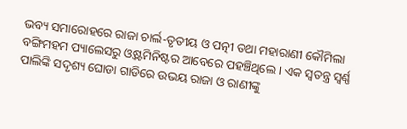ଭବ୍ୟ ସମାରୋହରେ ରାଜା ଚାର୍ଲ-ତୃତୀୟ ଓ ପତ୍ନୀ ତଥା ମହାରାଣୀ କୌମିଲା ବଙ୍ଗିମହମ ପ୍ୟାଲେସରୁ ଓ୍ବଷ୍ଟମିନିଷ୍ଟର ଆବେରେ ପହଞ୍ଚିଥିଲେ । ଏକ ସ୍ବତନ୍ତ୍ର ସ୍ବର୍ଣ୍ଣ ପାଲିଙ୍କି ସଦୃଶ୍ୟ ଘୋଡା ଗାଡିରେ ଉଭୟ ରାଜା ଓ ରାଣୀଙ୍କୁ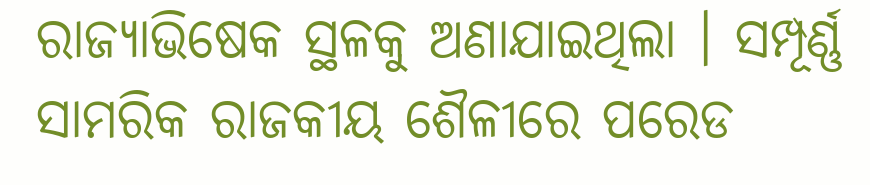ରାଜ୍ୟାଭିଷେକ ସ୍ଥଳକୁ ଅଣାଯାଇଥିଲା । ସମ୍ପୂର୍ଣ୍ଣ ସାମରିକ ରାଜକୀୟ ଶୈଳୀରେ ପରେଡ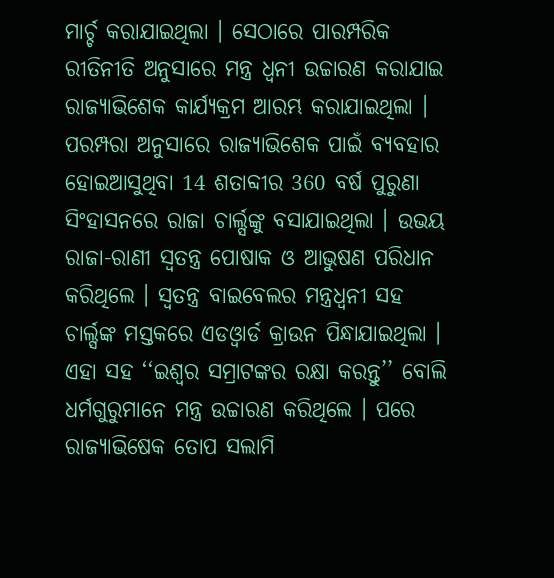ମାର୍ଚ୍ଚ କରାଯାଇଥିଲା । ସେଠାରେ ପାରମ୍ପରିକ ରୀତିନୀତି ଅନୁସାରେ ମନ୍ତ୍ର ଧ୍ବନୀ ଉଚ୍ଚାରଣ କରାଯାଇ ରାଜ୍ୟାଭିଶେକ କାର୍ଯ୍ୟକ୍ରମ ଆରମ୍ଭ କରାଯାଇଥିଲା ।
ପରମ୍ପରା ଅନୁସାରେ ରାଜ୍ୟାଭିଶେକ ପାଇଁ ବ୍ୟବହାର ହୋଇଆସୁଥିବା 14 ଶତାବ୍ଦୀର 360 ବର୍ଷ ପୁରୁଣା ସିଂହାସନରେ ରାଜା ଚାର୍ଲ୍ସଙ୍କୁ ବସାଯାଇଥିଲା । ଉଭୟ ରାଜା-ରାଣୀ ସ୍ବତନ୍ତ୍ର ପୋଷାକ ଓ ଆଭୁଷଣ ପରିଧାନ କରିଥିଲେ । ସ୍ବତନ୍ତ୍ର ବାଇବେଲର ମନ୍ତ୍ରଧ୍ବନୀ ସହ ଚାର୍ଲ୍ସଙ୍କ ମସ୍ତକରେ ଏଡଓ୍ବାର୍ଡ କ୍ରାଉନ ପିନ୍ଧାଯାଇଥିଲା । ଏହା ସହ ‘‘ଇଶ୍ବର ସମ୍ରାଟଙ୍କର ରକ୍ଷା କରନ୍ତୁ’’ ବୋଲି ଧର୍ମଗୁରୁମାନେ ମନ୍ତ୍ର ଉଚ୍ଚାରଣ କରିଥିଲେ । ପରେ ରାଜ୍ୟାଭିଷେକ ତୋପ ସଲାମି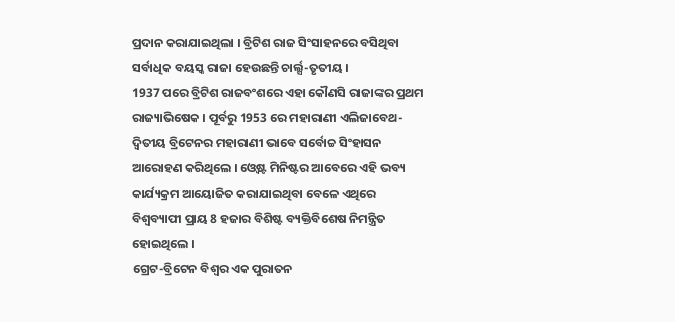ପ୍ରଦାନ କରାଯାଇଥିଲା । ବ୍ରିଟିଶ ରାଜ ସିଂସାହନରେ ବସିଥିବା ସର୍ବାଧିକ ବୟସ୍କ ରାଜା ହେଉଛନ୍ତି ଚାର୍ଲ୍ସ-ତୃତୀୟ ।
1937 ପରେ ବ୍ରିଟିଶ ରାଜବଂଶରେ ଏହା କୌଣସି ରାଜାଙ୍କର ପ୍ରଥମ ରାଜ୍ୟାଭିଷେକ । ପୂର୍ବରୁ 1953 ରେ ମହାରାଣୀ ଏଲିଜାବେଥ-ଦ୍ବିତୀୟ ବ୍ରିଟେନର ମହାରାଣୀ ଭାବେ ସର୍ବୋଚ୍ଚ ସିଂହାସନ ଆରୋହଣ କରିଥିଲେ । ଓ୍ବେଷ୍ଟ ମିନିଷ୍ଟର ଆବେରେ ଏହି ଭବ୍ୟ କାର୍ଯ୍ୟକ୍ରମ ଆୟୋଜିତ କରାଯାଇଥିବା ବେଳେ ଏଥିରେ ବିଶ୍ବବ୍ୟାପୀ ପ୍ରାୟ 8 ହଜାର ବିଶିଷ୍ଟ ବ୍ୟକ୍ତିବିଶେଷ ନିମନ୍ତ୍ରିତ ହୋଇଥିଲେ ।
ଗ୍ରେଟ-ବ୍ରିଟେନ ବିଶ୍ବର ଏକ ପୁରାତନ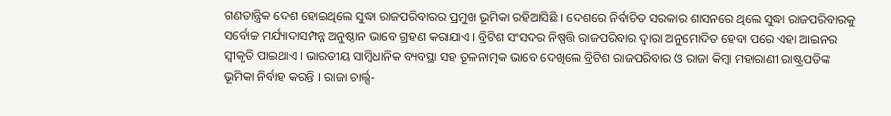ଗଣତାନ୍ତ୍ରିକ ଦେଶ ହୋଇଥିଲେ ସୁଦ୍ଧା ରାଜପରିବାରର ପ୍ରମୁଖ ଭୂମିକା ରହିଆସିଛି । ଦେଶରେ ନିର୍ବାଚିତ ସରକାର ଶାସନରେ ଥିଲେ ସୁଦ୍ଧା ରାଜପରିବାରକୁ ସର୍ବୋଚ୍ଚ ମର୍ଯ୍ୟାଦାସମ୍ପନ୍ନ ଅନୁଷ୍ଠାନ ଭାବେ ଗ୍ରହଣ କରାଯାଏ । ବ୍ରିଟିଶ ସଂସଦର ନିଷ୍ପତ୍ତି ରାଜପରିବାର ଦ୍ବାରା ଅନୁମୋଦିତ ହେବା ପରେ ଏହା ଆଇନର ସ୍ବୀକୃତି ପାଇଥାଏ । ଭାରତୀୟ ସାମ୍ବିଧାନିକ ବ୍ୟବସ୍ଥା ସହ ତୂଳନାତ୍ମକ ଭାବେ ଦେଖିଲେ ବ୍ରିଟିଶ ରାଜପରିବାର ଓ ରାଜା କିମ୍ବା ମହାରାଣୀ ରାଷ୍ଟ୍ରପତିଙ୍କ ଭୂମିକା ନିର୍ବାହ କରନ୍ତି । ରାଜା ଚାର୍ଲ୍ସ-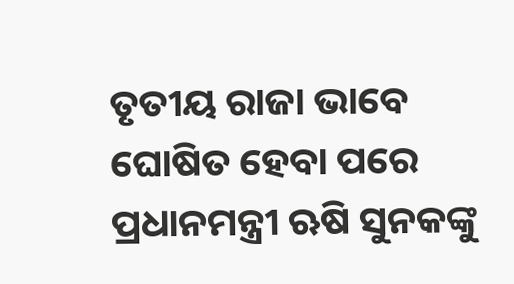ତୃତୀୟ ରାଜା ଭାବେ ଘୋଷିତ ହେବା ପରେ ପ୍ରଧାନମନ୍ତ୍ରୀ ଋଷି ସୁନକଙ୍କୁ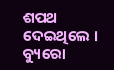ଶପଥ ଦେଇଥିଲେ ।
ବ୍ୟୁରୋ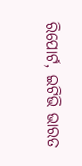ରିପୋର୍ଟ, ଇଟିଭି ଭାରତ